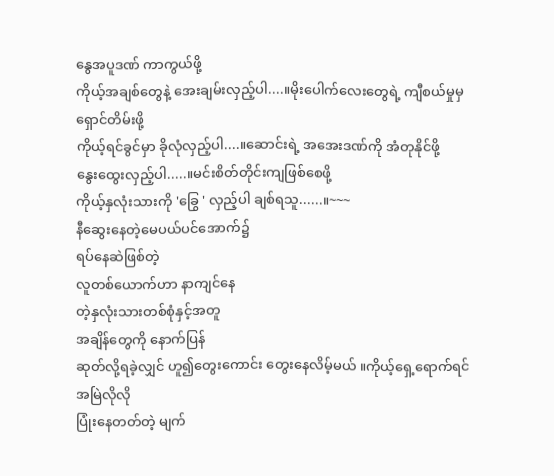နွေအပူဒဏ် ကာကွယ်ဖို့
ကိုယ့်အချစ်တွေနဲ့ အေးချမ်းလှည့်ပါ....။မိုးပေါက်လေးတွေရဲ့ ကျီစယ်မှုမှရှောင်တိမ်းဖို့
ကိုယ့်ရင်ခွင်မှာ ခိုလုံလှည့်ပါ....။ဆောင်းရဲ့ အအေးဒဏ်ကို အံတုနိုင်ဖို့
နွေးထွေးလှည့်ပါ.....။မင်းစိတ်တိုင်းကျဖြစ်စေဖို့
ကိုယ့်နှလုံးသားကို 'ခြွေ ' လှည့်ပါ ချစ်ရသူ......။~~~
နီဆွေးနေတဲ့မေပယ်ပင်အောက်၌
ရပ်နေဆဲဖြစ်တဲ့
လူတစ်ယောက်ဟာ နာကျင်နေ
တဲ့နှလုံးသားတစ်စုံနှင့်အတူ
အချိန်တွေကို နောက်ပြန်
ဆုတ်လို့ရခဲ့လျှင် ဟူ၍တွေးကောင်း တွေးနေလိမ့်မယ် ။ကိုယ့်ရှေ့ရောက်ရင်အမြဲလိုလို
ပြုံးနေတတ်တဲ့ မျက်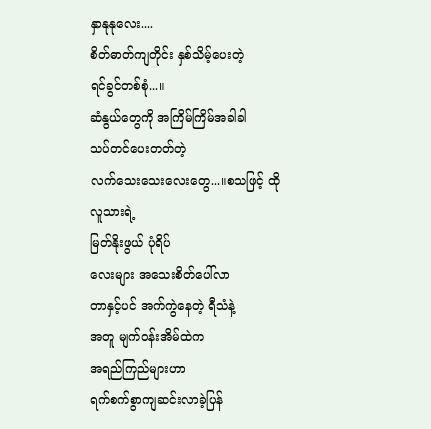နှာနုနုလေး....
စိတ်ဓာတ်ကျတိုင်း နှစ်သိမ့်ပေးတဲ့
ရင်ခွင်တစ်စုံ...။
ဆံနွယ်တွေကို အကြိမ်ကြိမ်အခါခါ
သပ်တင်ပေးတတ်တဲ့
လက်သေးသေးလေးတွေ...။စသဖြင့် ထိုလူသားရဲ့
မြတ်နိုးဖွယ် ပုံရိပ်
လေးများ အသေးစိတ်ပေါ်လာ
တာနှင့်ပင် အက်ကွဲနေတဲ့ ရီသံနဲ့
အတူ မျက်ဝန်းအိမ်ထဲက
အရည်ကြည်များဟာ
ရက်စက်စွာကျဆင်းလာခဲ့ပြန်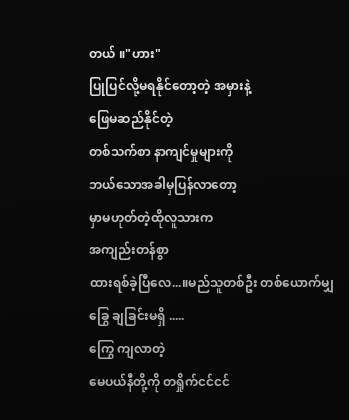တယ် ။"ဟား"
ပြုပြင်လို့မရနိုင်တော့တဲ့ အမှားနဲ့
ဖြေမဆည်နိုင်တဲ့
တစ်သက်စာ နာကျင်မှုများကို
ဘယ်သောအခါမှပြန်လာတော့
မှာမဟုတ်တဲ့ထိုလူသားက
အကျည်းတန်စွာ
ထားရစ်ခဲ့ပြီလေ...။မည်သူတစ်ဦး တစ်ယောက်မျှ
ခြွေ ချခြင်းမရှိ .....
ကြွေ ကျလာတဲ့
မေပယ်နီတို့ကို တရှိုက်ငင်ငင်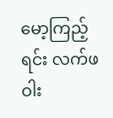မော့ကြည့်ရင်း လက်ဖဝါး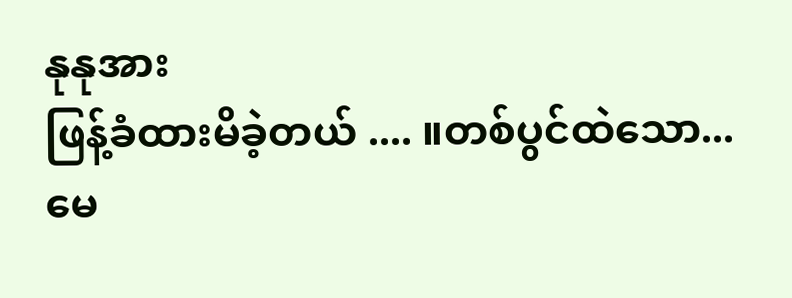နုနုအား
ဖြန့်ခံထားမိခဲ့တယ် .... ။တစ်ပွင်ထဲသော...
မေ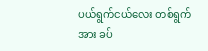ပယ်ရွက်ငယ်လေး တစ်ရွက်အား ခပ်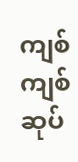ကျစ်ကျစ်
ဆုပ်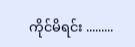ကိုင်မိရင်း .........